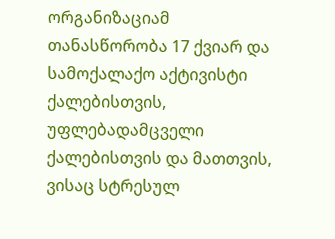ორგანიზაციამ თანასწორობა 17 ქვიარ და სამოქალაქო აქტივისტი ქალებისთვის, უფლებადამცველი ქალებისთვის და მათთვის, ვისაც სტრესულ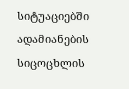სიტუაციებში ადამიანების სიცოცხლის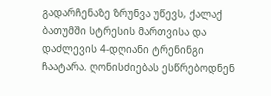გადარჩენაზე ზრუნვა უწევს, ქალაქ ბათუმში სტრესის მართვისა და დაძლევის 4-დღიანი ტრენინგი ჩაატარა. ღონისძიებას ესწრებოდნენ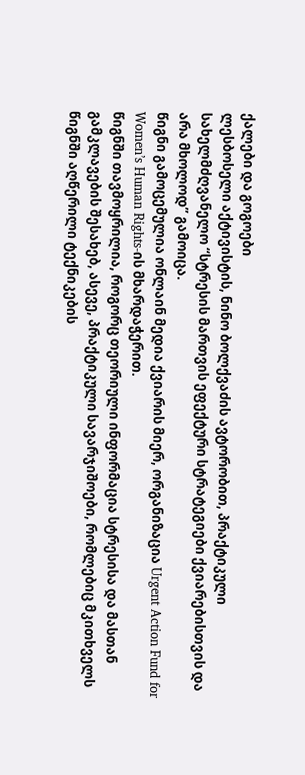ქალები და გოგოები
ლესბოსელი აქტივისტის, ნინო ბოლქვაძის ავტორობით, პრაქტიკული სახელმძღვანელო “სტრესის მართვის ეფექტური სტრატეგიები ქვიარებისთვის და არა მხოლოდ” გამოიცა.
წიგნი გამოცემულია ონლაინ მედია ქვიარის მიერ, ორგანიზაცია Urgent Action Fund for Women’s Human Rights-ის მხარდაჭერით.
წიგნში თავმოყრილია, როგორც თეორიული ინფორმაცია სტრესისა და მასთან გამკლავების შესახებ, ასევე, პრაქტიკული სავარჯიშოები, რომლებიც მკითხველს წიგნში აღწერილი ტექნიკების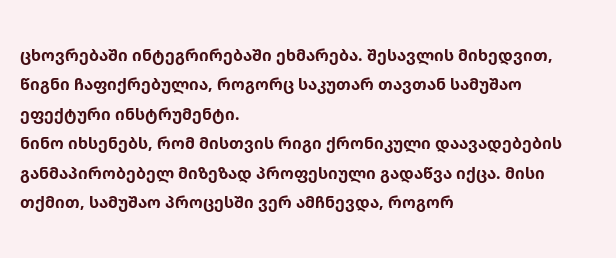ცხოვრებაში ინტეგრირებაში ეხმარება. შესავლის მიხედვით, წიგნი ჩაფიქრებულია, როგორც საკუთარ თავთან სამუშაო ეფექტური ინსტრუმენტი.
ნინო იხსენებს, რომ მისთვის რიგი ქრონიკული დაავადებების განმაპირობებელ მიზეზად პროფესიული გადაწვა იქცა. მისი თქმით, სამუშაო პროცესში ვერ ამჩნევდა, როგორ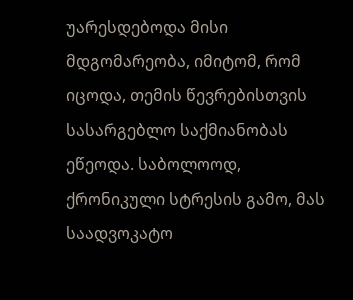უარესდებოდა მისი მდგომარეობა, იმიტომ, რომ იცოდა, თემის წევრებისთვის სასარგებლო საქმიანობას ეწეოდა. საბოლოოდ, ქრონიკული სტრესის გამო, მას საადვოკატო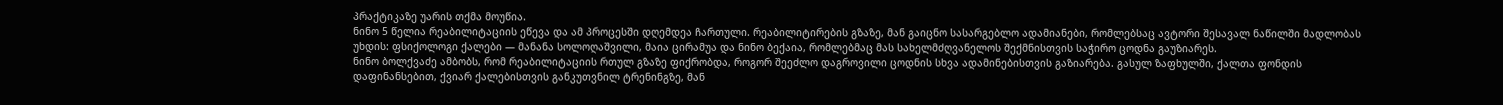პრაქტიკაზე უარის თქმა მოუწია.
ნინო 5 წელია რეაბილიტაციის ეწევა და ამ პროცესში დღემდეა ჩართული. რეაბილიტირების გზაზე, მან გაიცნო სასარგებლო ადამიანები, რომლებსაც ავტორი შესავალ ნაწილში მადლობას უხდის: ფსიქოლოგი ქალები — მანანა სოლოღაშვილი, მაია ცირამუა და ნინო ბექაია, რომლებმაც მას სახელმძღვანელოს შექმნისთვის საჭირო ცოდნა გაუზიარეს.
ნინო ბოლქვაძე ამბობს, რომ რეაბილიტაციის რთულ გზაზე ფიქრობდა, როგორ შეეძლო დაგროვილი ცოდნის სხვა ადამინებისთვის გაზიარება. გასულ ზაფხულში, ქალთა ფონდის დაფინანსებით, ქვიარ ქალებისთვის განკუთვნილ ტრენინგზე, მან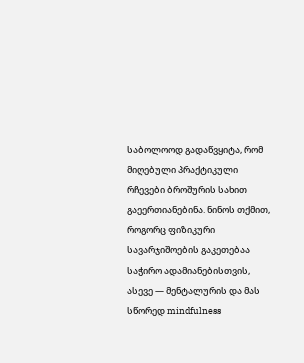საბოლოოდ გადაწვყიტა, რომ მიღებული პრაქტიკული რჩევები ბროშურის სახით გაეერთიანებინა. ნინოს თქმით, როგორც ფიზიკური სავარჯიშოების გაკეთებაა საჭირო ადამიანებისთვის, ასევე — მენტალურის და მას სწორედ mindfulness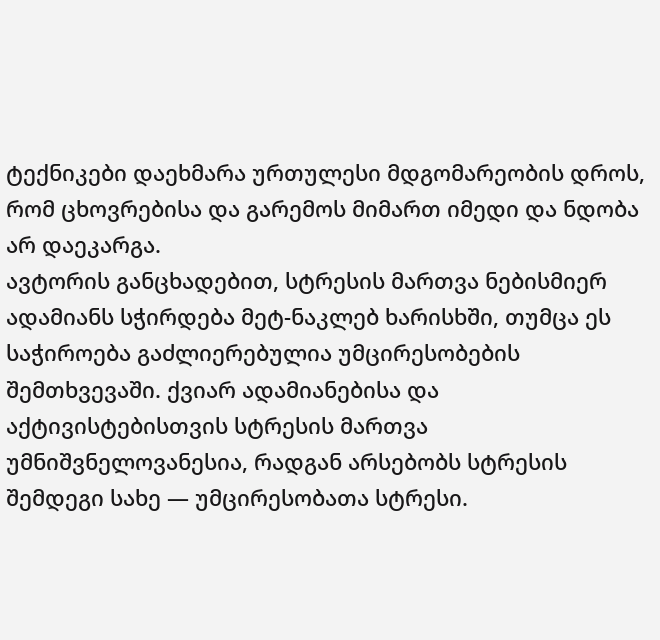ტექნიკები დაეხმარა ურთულესი მდგომარეობის დროს, რომ ცხოვრებისა და გარემოს მიმართ იმედი და ნდობა არ დაეკარგა.
ავტორის განცხადებით, სტრესის მართვა ნებისმიერ ადამიანს სჭირდება მეტ-ნაკლებ ხარისხში, თუმცა ეს საჭიროება გაძლიერებულია უმცირესობების შემთხვევაში. ქვიარ ადამიანებისა და აქტივისტებისთვის სტრესის მართვა უმნიშვნელოვანესია, რადგან არსებობს სტრესის შემდეგი სახე — უმცირესობათა სტრესი.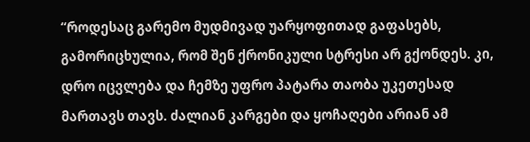“როდესაც გარემო მუდმივად უარყოფითად გაფასებს, გამორიცხულია, რომ შენ ქრონიკული სტრესი არ გქონდეს. კი, დრო იცვლება და ჩემზე უფრო პატარა თაობა უკეთესად მართავს თავს. ძალიან კარგები და ყოჩაღები არიან ამ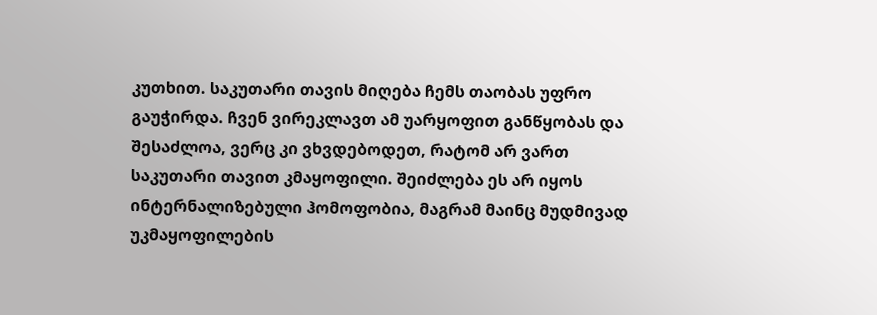კუთხით. საკუთარი თავის მიღება ჩემს თაობას უფრო გაუჭირდა. ჩვენ ვირეკლავთ ამ უარყოფით განწყობას და შესაძლოა, ვერც კი ვხვდებოდეთ, რატომ არ ვართ საკუთარი თავით კმაყოფილი. შეიძლება ეს არ იყოს ინტერნალიზებული ჰომოფობია, მაგრამ მაინც მუდმივად უკმაყოფილების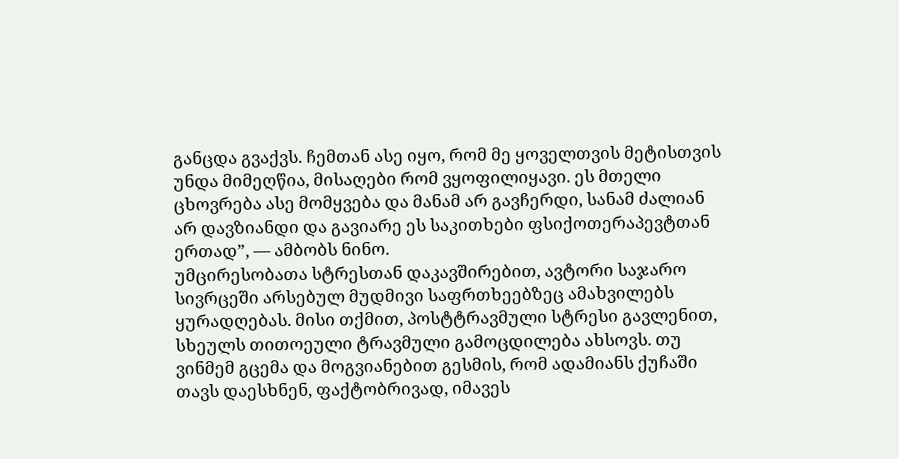განცდა გვაქვს. ჩემთან ასე იყო, რომ მე ყოველთვის მეტისთვის უნდა მიმეღწია, მისაღები რომ ვყოფილიყავი. ეს მთელი ცხოვრება ასე მომყვება და მანამ არ გავჩერდი, სანამ ძალიან არ დავზიანდი და გავიარე ეს საკითხები ფსიქოთერაპევტთან ერთად”, — ამბობს ნინო.
უმცირესობათა სტრესთან დაკავშირებით, ავტორი საჯარო სივრცეში არსებულ მუდმივი საფრთხეებზეც ამახვილებს ყურადღებას. მისი თქმით, პოსტტრავმული სტრესი გავლენით, სხეულს თითოეული ტრავმული გამოცდილება ახსოვს. თუ ვინმემ გცემა და მოგვიანებით გესმის, რომ ადამიანს ქუჩაში თავს დაესხნენ, ფაქტობრივად, იმავეს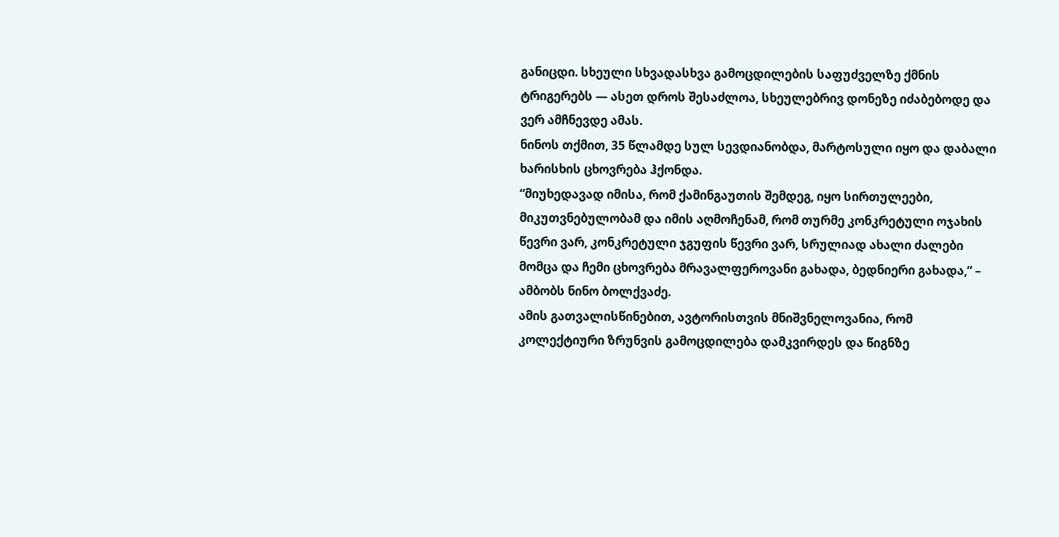განიცდი. სხეული სხვადასხვა გამოცდილების საფუძველზე ქმნის ტრიგერებს — ასეთ დროს შესაძლოა, სხეულებრივ დონეზე იძაბებოდე და ვერ ამჩნევდე ამას.
ნინოს თქმით, 35 წლამდე სულ სევდიანობდა, მარტოსული იყო და დაბალი ხარისხის ცხოვრება ჰქონდა.
“მიუხედავად იმისა, რომ ქამინგაუთის შემდეგ, იყო სირთულეები, მიკუთვნებულობამ და იმის აღმოჩენამ, რომ თურმე კონკრეტული ოჯახის წევრი ვარ, კონკრეტული ჯგუფის წევრი ვარ, სრულიად ახალი ძალები მომცა და ჩემი ცხოვრება მრავალფეროვანი გახადა, ბედნიერი გახადა,” – ამბობს ნინო ბოლქვაძე.
ამის გათვალისწინებით, ავტორისთვის მნიშვნელოვანია, რომ კოლექტიური ზრუნვის გამოცდილება დამკვირდეს და წიგნზე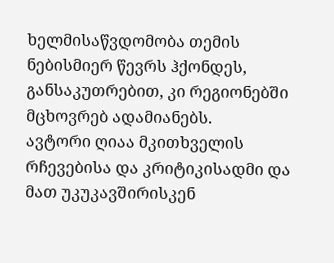ხელმისაწვდომობა თემის ნებისმიერ წევრს ჰქონდეს, განსაკუთრებით, კი რეგიონებში მცხოვრებ ადამიანებს.
ავტორი ღიაა მკითხველის რჩევებისა და კრიტიკისადმი და მათ უკუკავშირისკენ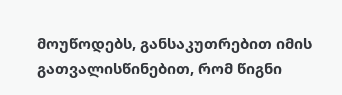მოუწოდებს, განსაკუთრებით იმის გათვალისწინებით, რომ წიგნი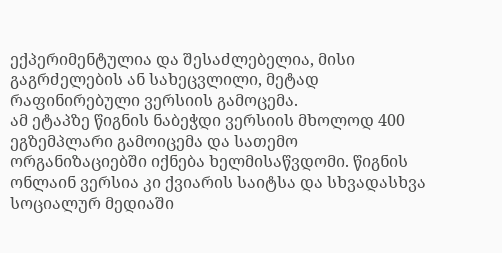ექპერიმენტულია და შესაძლებელია, მისი გაგრძელების ან სახეცვლილი, მეტად რაფინირებული ვერსიის გამოცემა.
ამ ეტაპზე წიგნის ნაბეჭდი ვერსიის მხოლოდ 400 ეგზემპლარი გამოიცემა და სათემო ორგანიზაციებში იქნება ხელმისაწვდომი. წიგნის ონლაინ ვერსია კი ქვიარის საიტსა და სხვადასხვა სოციალურ მედიაში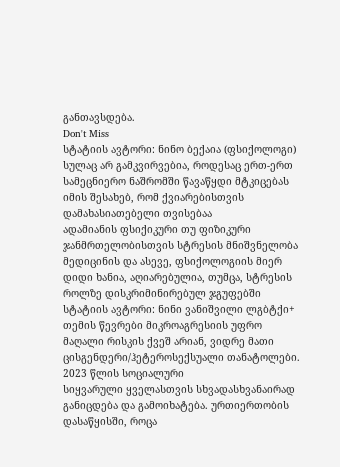განთავსდება.
Don't Miss
სტატიის ავტორი: ნინო ბექაია (ფსიქოლოგი) სულაც არ გამკვირვებია, როდესაც ერთ-ერთ სამეცნიერო ნაშრომში წავაწყდი მტკიცებას იმის შესახებ, რომ ქვიარებისთვის დამახასიათებელი თვისებაა
ადამიანის ფსიქიკური თუ ფიზიკური ჯანმრთელობისთვის სტრესის მნიშვნელობა მედიცინის და ასევე, ფსიქოლოგიის მიერ დიდი ხანია, აღიარებულია, თუმცა, სტრესის როლზე დისკრიმინირებულ ჯგუფებში
სტატიის ავტორი: ნინი ვანიშვილი ლგბტქი+ თემის წევრები მიკროაგრესიის უფრო მაღალი რისკის ქვეშ არიან, ვიდრე მათი ცისგენდერი/ჰეტეროსექსუალი თანატოლები. 2023 წლის სოციალური
სიყვარული ყველასთვის სხვადასხვანაირად განიცდება და გამოიხატება. ურთიერთობის დასაწყისში, როცა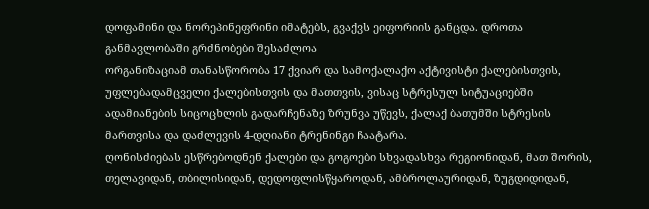დოფამინი და ნორეპინეფრინი იმატებს, გვაქვს ეიფორიის განცდა. დროთა განმავლობაში გრძნობები შესაძლოა
ორგანიზაციამ თანასწორობა 17 ქვიარ და სამოქალაქო აქტივისტი ქალებისთვის, უფლებადამცველი ქალებისთვის და მათთვის, ვისაც სტრესულ სიტუაციებში ადამიანების სიცოცხლის გადარჩენაზე ზრუნვა უწევს, ქალაქ ბათუმში სტრესის მართვისა და დაძლევის 4-დღიანი ტრენინგი ჩაატარა.
ღონისძიებას ესწრებოდნენ ქალები და გოგოები სხვადასხვა რეგიონიდან, მათ შორის, თელავიდან, თბილისიდან, დედოფლისწყაროდან, ამბროლაურიდან, ზუგდიდიდან,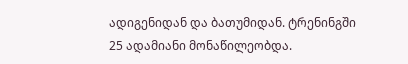ადიგენიდან და ბათუმიდან. ტრენინგში 25 ადამიანი მონაწილეობდა.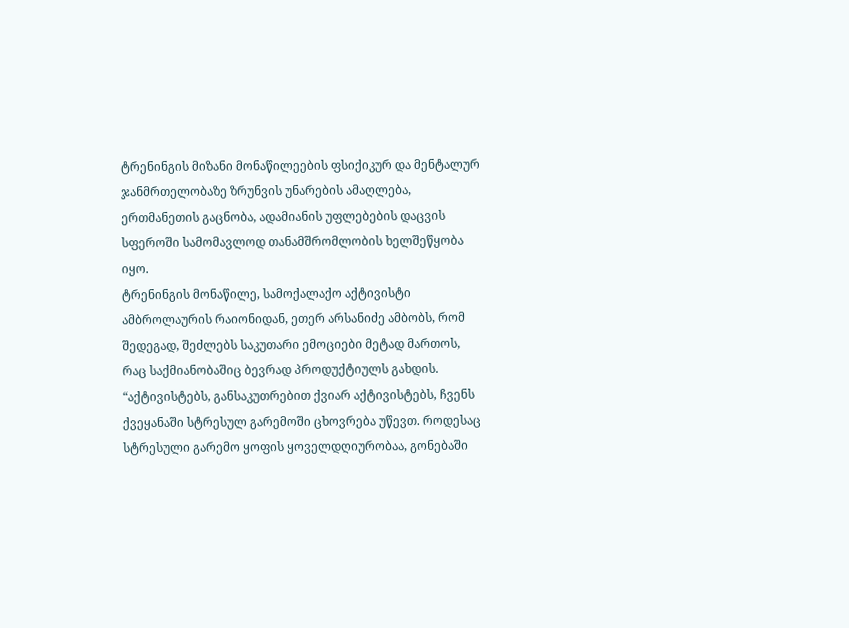ტრენინგის მიზანი მონაწილეების ფსიქიკურ და მენტალურ ჯანმრთელობაზე ზრუნვის უნარების ამაღლება, ერთმანეთის გაცნობა, ადამიანის უფლებების დაცვის სფეროში სამომავლოდ თანამშრომლობის ხელშეწყობა იყო.
ტრენინგის მონაწილე, სამოქალაქო აქტივისტი ამბროლაურის რაიონიდან, ეთერ არსანიძე ამბობს, რომ შედეგად, შეძლებს საკუთარი ემოციები მეტად მართოს, რაც საქმიანობაშიც ბევრად პროდუქტიულს გახდის.
“აქტივისტებს, განსაკუთრებით ქვიარ აქტივისტებს, ჩვენს ქვეყანაში სტრესულ გარემოში ცხოვრება უწევთ. როდესაც სტრესული გარემო ყოფის ყოველდღიურობაა, გონებაში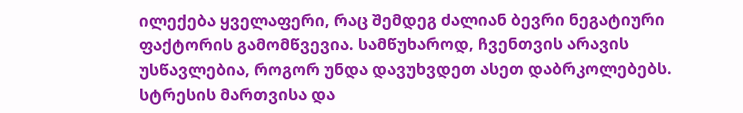ილექება ყველაფერი, რაც შემდეგ ძალიან ბევრი ნეგატიური ფაქტორის გამომწვევია. სამწუხაროდ, ჩვენთვის არავის უსწავლებია, როგორ უნდა დავუხვდეთ ასეთ დაბრკოლებებს. სტრესის მართვისა და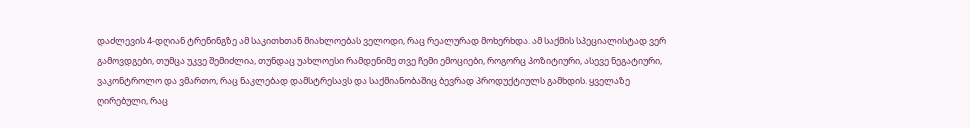დაძლევის 4-დღიან ტრენინგზე ამ საკითხთან მიახლოებას ველოდი, რაც რეალურად მოხერხდა. ამ საქმის სპეციალისტად ვერ გამოვდგები, თუმცა უკვე შემიძლია, თუნდაც უახლოესი რამდენიმე თვე ჩემი ემოციები, როგორც პოზიტიური, ასევე ნეგატიური, ვაკონტროლო და ვმართო, რაც ნაკლებად დამსტრესავს და საქმიანობაშიც ბევრად პროდუქტიულს გამხდის. ყველაზე ღირებული, რაც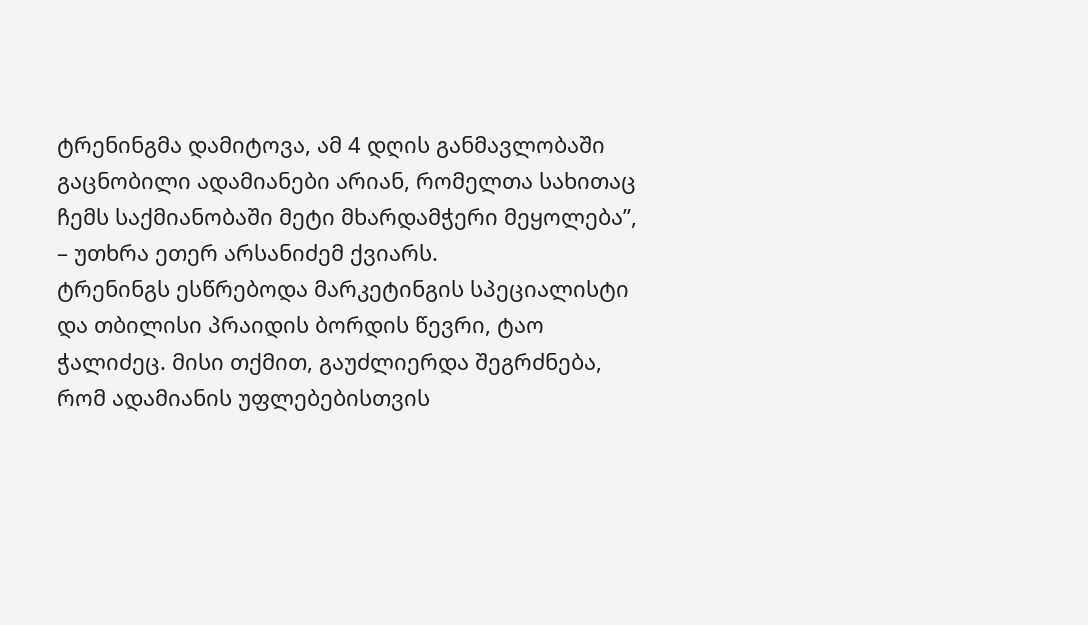ტრენინგმა დამიტოვა, ამ 4 დღის განმავლობაში გაცნობილი ადამიანები არიან, რომელთა სახითაც ჩემს საქმიანობაში მეტი მხარდამჭერი მეყოლება”, – უთხრა ეთერ არსანიძემ ქვიარს.
ტრენინგს ესწრებოდა მარკეტინგის სპეციალისტი და თბილისი პრაიდის ბორდის წევრი, ტაო ჭალიძეც. მისი თქმით, გაუძლიერდა შეგრძნება, რომ ადამიანის უფლებებისთვის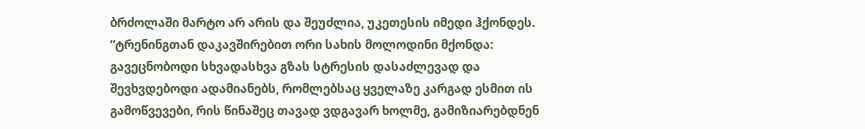ბრძოლაში მარტო არ არის და შეუძლია, უკეთესის იმედი ჰქონდეს.
“ტრენინგთან დაკავშირებით ორი სახის მოლოდინი მქონდა: გავეცნობოდი სხვადასხვა გზას სტრესის დასაძლევად და შევხვდებოდი ადამიანებს, რომლებსაც ყველაზე კარგად ესმით ის გამოწვევები, რის წინაშეც თავად ვდგავარ ხოლმე, გამიზიარებდნენ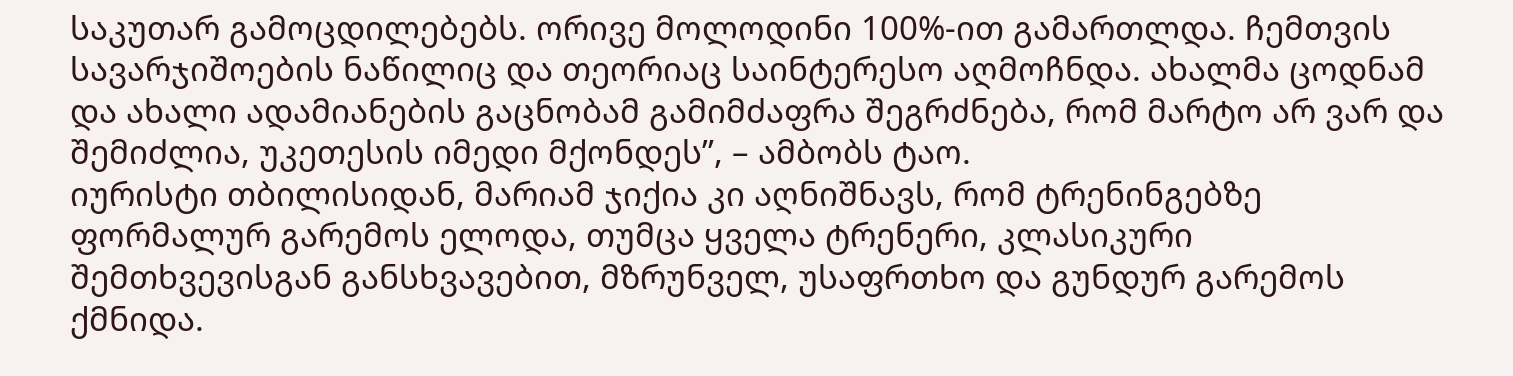საკუთარ გამოცდილებებს. ორივე მოლოდინი 100%-ით გამართლდა. ჩემთვის სავარჯიშოების ნაწილიც და თეორიაც საინტერესო აღმოჩნდა. ახალმა ცოდნამ და ახალი ადამიანების გაცნობამ გამიმძაფრა შეგრძნება, რომ მარტო არ ვარ და შემიძლია, უკეთესის იმედი მქონდეს”, – ამბობს ტაო.
იურისტი თბილისიდან, მარიამ ჯიქია კი აღნიშნავს, რომ ტრენინგებზე ფორმალურ გარემოს ელოდა, თუმცა ყველა ტრენერი, კლასიკური შემთხვევისგან განსხვავებით, მზრუნველ, უსაფრთხო და გუნდურ გარემოს ქმნიდა.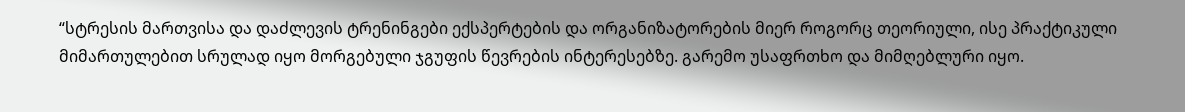“სტრესის მართვისა და დაძლევის ტრენინგები ექსპერტების და ორგანიზატორების მიერ როგორც თეორიული, ისე პრაქტიკული მიმართულებით სრულად იყო მორგებული ჯგუფის წევრების ინტერესებზე. გარემო უსაფრთხო და მიმღებლური იყო.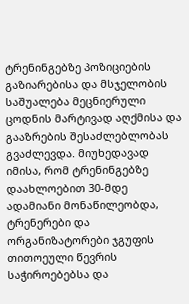ტრენინგებზე პოზიციების გაზიარებისა და მსჯელობის საშუალება მეცნიერული ცოდნის მარტივად აღქმისა და გააზრების შესაძლებლობას გვაძლევდა. მიუხედავად იმისა, რომ ტრენინგებზე დაახლოებით 30-მდე ადამიანი მონაწილეობდა, ტრენერები და ორგანიზატორები ჯგუფის თითოეული წევრის საჭიროებებსა და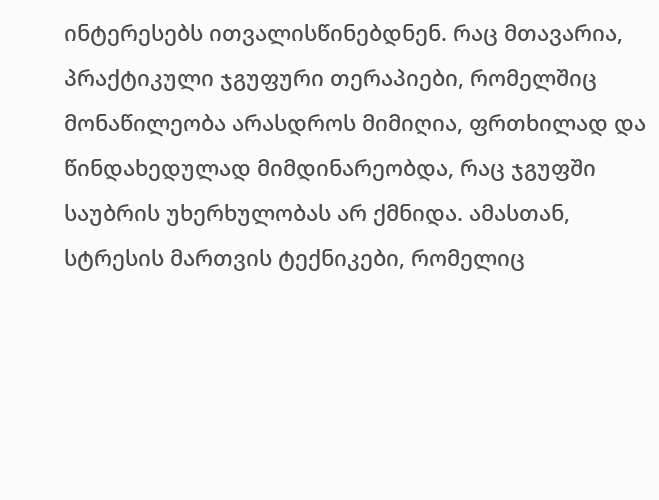ინტერესებს ითვალისწინებდნენ. რაც მთავარია, პრაქტიკული ჯგუფური თერაპიები, რომელშიც მონაწილეობა არასდროს მიმიღია, ფრთხილად და წინდახედულად მიმდინარეობდა, რაც ჯგუფში საუბრის უხერხულობას არ ქმნიდა. ამასთან, სტრესის მართვის ტექნიკები, რომელიც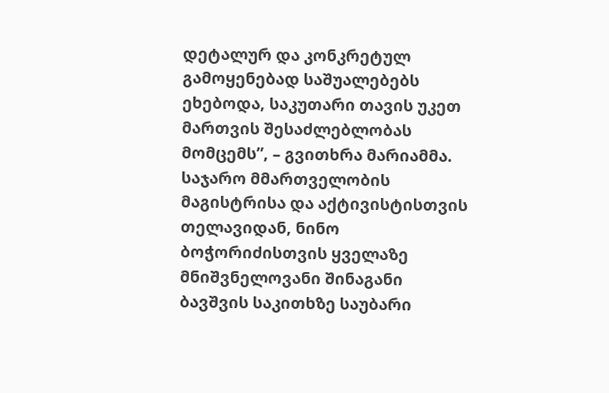დეტალურ და კონკრეტულ გამოყენებად საშუალებებს ეხებოდა, საკუთარი თავის უკეთ მართვის შესაძლებლობას მომცემს”, – გვითხრა მარიამმა.
საჯარო მმართველობის მაგისტრისა და აქტივისტისთვის თელავიდან, ნინო ბოჭორიძისთვის ყველაზე მნიშვნელოვანი შინაგანი ბავშვის საკითხზე საუბარი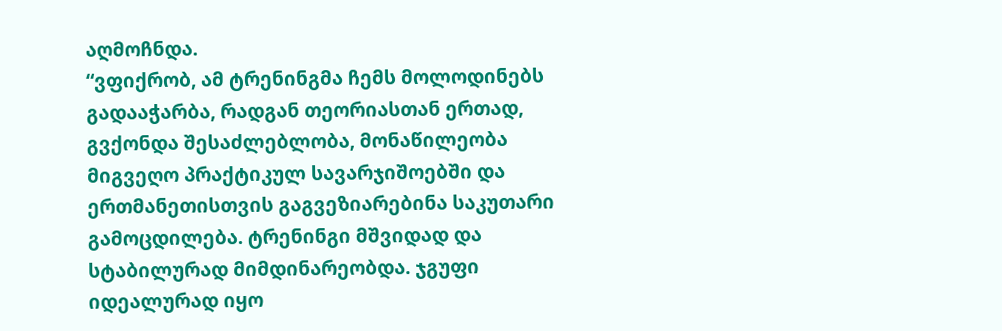აღმოჩნდა.
“ვფიქრობ, ამ ტრენინგმა ჩემს მოლოდინებს გადააჭარბა, რადგან თეორიასთან ერთად, გვქონდა შესაძლებლობა, მონაწილეობა მიგვეღო პრაქტიკულ სავარჯიშოებში და ერთმანეთისთვის გაგვეზიარებინა საკუთარი გამოცდილება. ტრენინგი მშვიდად და სტაბილურად მიმდინარეობდა. ჯგუფი იდეალურად იყო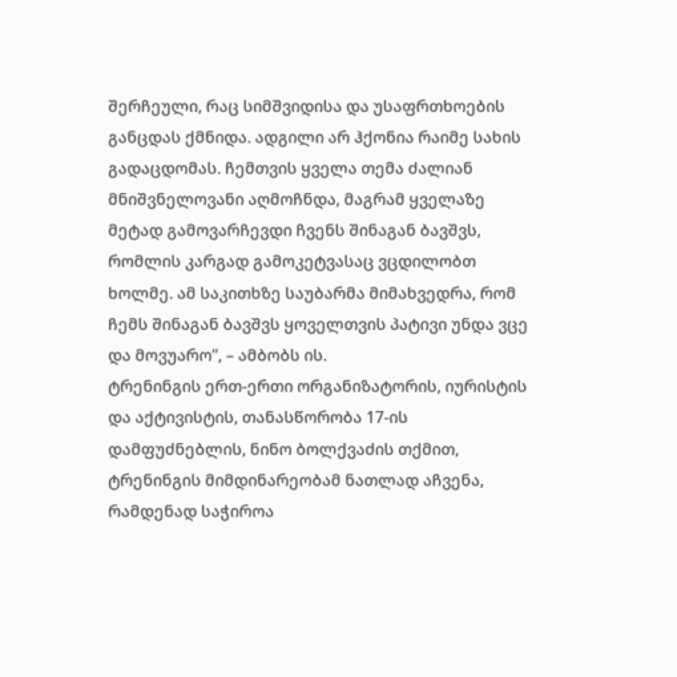შერჩეული, რაც სიმშვიდისა და უსაფრთხოების განცდას ქმნიდა. ადგილი არ ჰქონია რაიმე სახის გადაცდომას. ჩემთვის ყველა თემა ძალიან მნიშვნელოვანი აღმოჩნდა, მაგრამ ყველაზე მეტად გამოვარჩევდი ჩვენს შინაგან ბავშვს, რომლის კარგად გამოკეტვასაც ვცდილობთ ხოლმე. ამ საკითხზე საუბარმა მიმახვედრა, რომ ჩემს შინაგან ბავშვს ყოველთვის პატივი უნდა ვცე და მოვუარო”, – ამბობს ის.
ტრენინგის ერთ-ერთი ორგანიზატორის, იურისტის და აქტივისტის, თანასწორობა 17-ის დამფუძნებლის, ნინო ბოლქვაძის თქმით, ტრენინგის მიმდინარეობამ ნათლად აჩვენა, რამდენად საჭიროა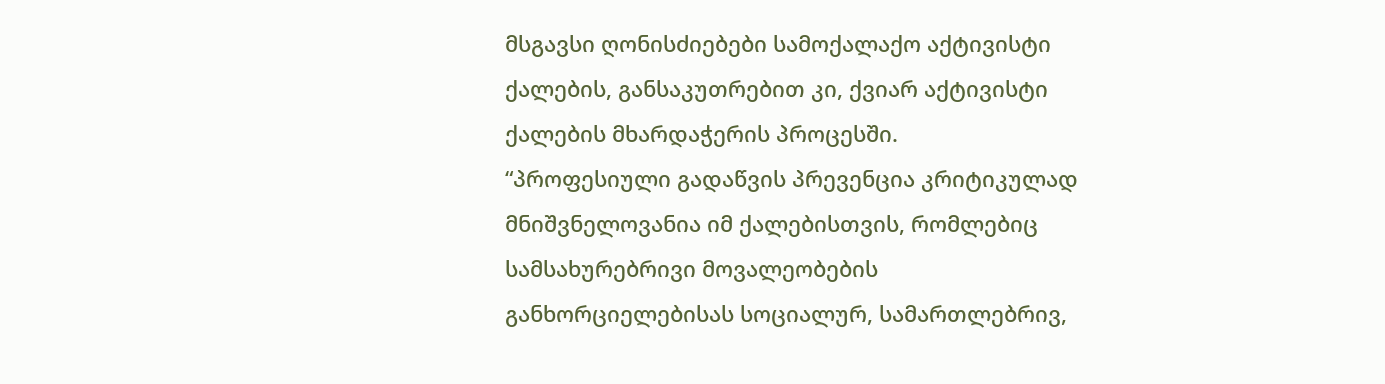მსგავსი ღონისძიებები სამოქალაქო აქტივისტი ქალების, განსაკუთრებით კი, ქვიარ აქტივისტი ქალების მხარდაჭერის პროცესში.
“პროფესიული გადაწვის პრევენცია კრიტიკულად მნიშვნელოვანია იმ ქალებისთვის, რომლებიც სამსახურებრივი მოვალეობების განხორციელებისას სოციალურ, სამართლებრივ,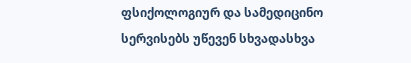ფსიქოლოგიურ და სამედიცინო სერვისებს უწევენ სხვადასხვა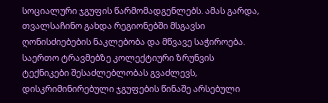სოციალური ჯგუფის წარმომადგენლებს. ამას გარდა, თვალსაჩინო გახდა რეგიონებში მსგავსი ღონისძიებების ნაკლებობა და მწვავე საჭიროება. საერთო ტრავმებზე კოლექტიური ზრუნვის ტექნიკები შესაძლებლობას გვაძლევს, დისკრიმინირებული ჯგუფების წინაშე არსებული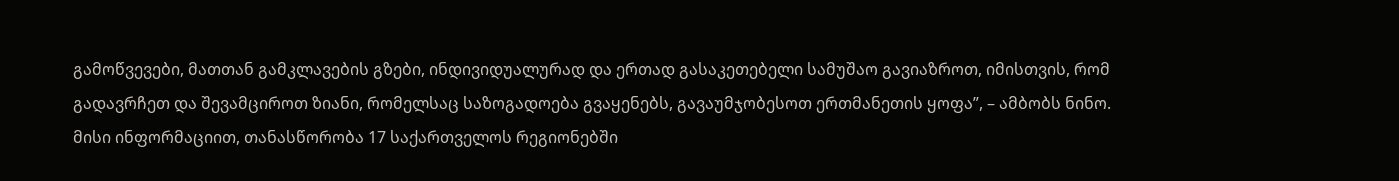გამოწვევები, მათთან გამკლავების გზები, ინდივიდუალურად და ერთად გასაკეთებელი სამუშაო გავიაზროთ, იმისთვის, რომ გადავრჩეთ და შევამციროთ ზიანი, რომელსაც საზოგადოება გვაყენებს, გავაუმჯობესოთ ერთმანეთის ყოფა”, – ამბობს ნინო.
მისი ინფორმაციით, თანასწორობა 17 საქართველოს რეგიონებში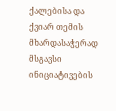ქალებისა და ქვიარ თემის მხარდასაჭერად მსგავსი ინიციატივების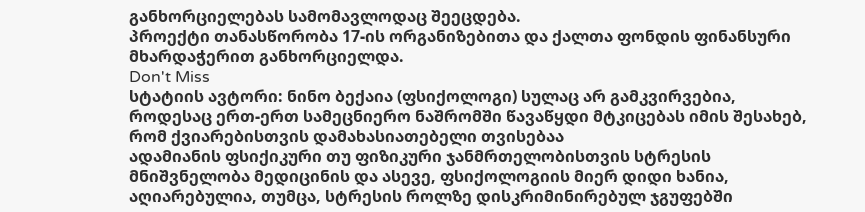განხორციელებას სამომავლოდაც შეეცდება.
პროექტი თანასწორობა 17-ის ორგანიზებითა და ქალთა ფონდის ფინანსური მხარდაჭერით განხორციელდა.
Don't Miss
სტატიის ავტორი: ნინო ბექაია (ფსიქოლოგი) სულაც არ გამკვირვებია, როდესაც ერთ-ერთ სამეცნიერო ნაშრომში წავაწყდი მტკიცებას იმის შესახებ, რომ ქვიარებისთვის დამახასიათებელი თვისებაა
ადამიანის ფსიქიკური თუ ფიზიკური ჯანმრთელობისთვის სტრესის მნიშვნელობა მედიცინის და ასევე, ფსიქოლოგიის მიერ დიდი ხანია, აღიარებულია, თუმცა, სტრესის როლზე დისკრიმინირებულ ჯგუფებში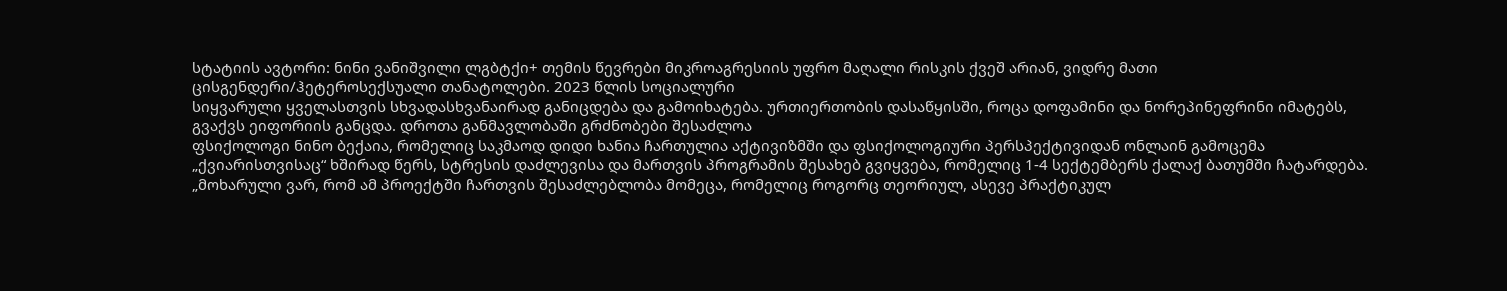სტატიის ავტორი: ნინი ვანიშვილი ლგბტქი+ თემის წევრები მიკროაგრესიის უფრო მაღალი რისკის ქვეშ არიან, ვიდრე მათი ცისგენდერი/ჰეტეროსექსუალი თანატოლები. 2023 წლის სოციალური
სიყვარული ყველასთვის სხვადასხვანაირად განიცდება და გამოიხატება. ურთიერთობის დასაწყისში, როცა დოფამინი და ნორეპინეფრინი იმატებს, გვაქვს ეიფორიის განცდა. დროთა განმავლობაში გრძნობები შესაძლოა
ფსიქოლოგი ნინო ბექაია, რომელიც საკმაოდ დიდი ხანია ჩართულია აქტივიზმში და ფსიქოლოგიური პერსპექტივიდან ონლაინ გამოცემა „ქვიარისთვისაც“ ხშირად წერს, სტრესის დაძლევისა და მართვის პროგრამის შესახებ გვიყვება, რომელიც 1-4 სექტემბერს ქალაქ ბათუმში ჩატარდება.
„მოხარული ვარ, რომ ამ პროექტში ჩართვის შესაძლებლობა მომეცა, რომელიც როგორც თეორიულ, ასევე პრაქტიკულ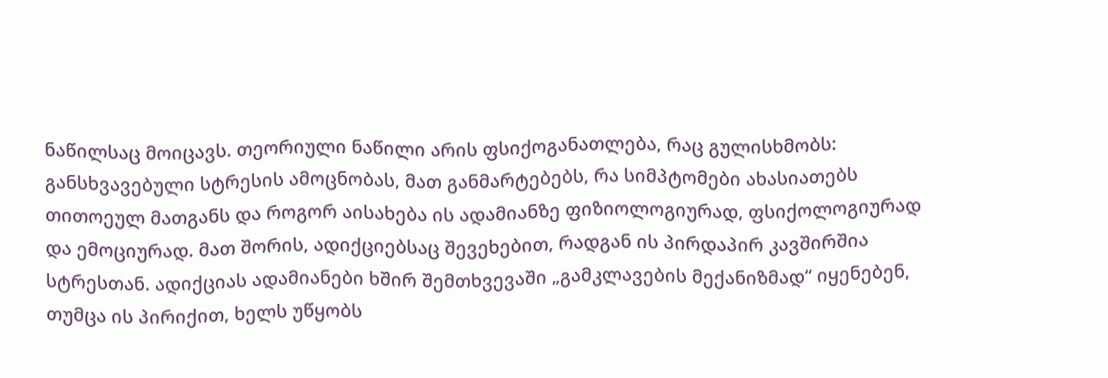ნაწილსაც მოიცავს. თეორიული ნაწილი არის ფსიქოგანათლება, რაც გულისხმობს: განსხვავებული სტრესის ამოცნობას, მათ განმარტებებს, რა სიმპტომები ახასიათებს თითოეულ მათგანს და როგორ აისახება ის ადამიანზე ფიზიოლოგიურად, ფსიქოლოგიურად და ემოციურად. მათ შორის, ადიქციებსაც შევეხებით, რადგან ის პირდაპირ კავშირშია სტრესთან. ადიქციას ადამიანები ხშირ შემთხვევაში „გამკლავების მექანიზმად“ იყენებენ, თუმცა ის პირიქით, ხელს უწყობს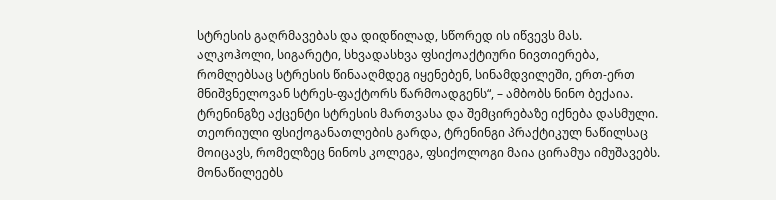სტრესის გაღრმავებას და დიდწილად, სწორედ ის იწვევს მას. ალკოჰოლი, სიგარეტი, სხვადასხვა ფსიქოაქტიური ნივთიერება, რომლებსაც სტრესის წინააღმდეგ იყენებენ, სინამდვილეში, ერთ-ერთ მნიშვნელოვან სტრეს-ფაქტორს წარმოადგენს“, – ამბობს ნინო ბექაია.
ტრენინგზე აქცენტი სტრესის მართვასა და შემცირებაზე იქნება დასმული. თეორიული ფსიქოგანათლების გარდა, ტრენინგი პრაქტიკულ ნაწილსაც მოიცავს, რომელზეც ნინოს კოლეგა, ფსიქოლოგი მაია ცირამუა იმუშავებს. მონაწილეებს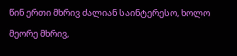წინ ერთი მხრივ ძალიან საინტერესო, ხოლო მეორე მხრივ,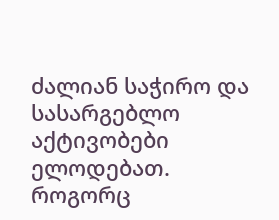ძალიან საჭირო და სასარგებლო აქტივობები ელოდებათ.
როგორც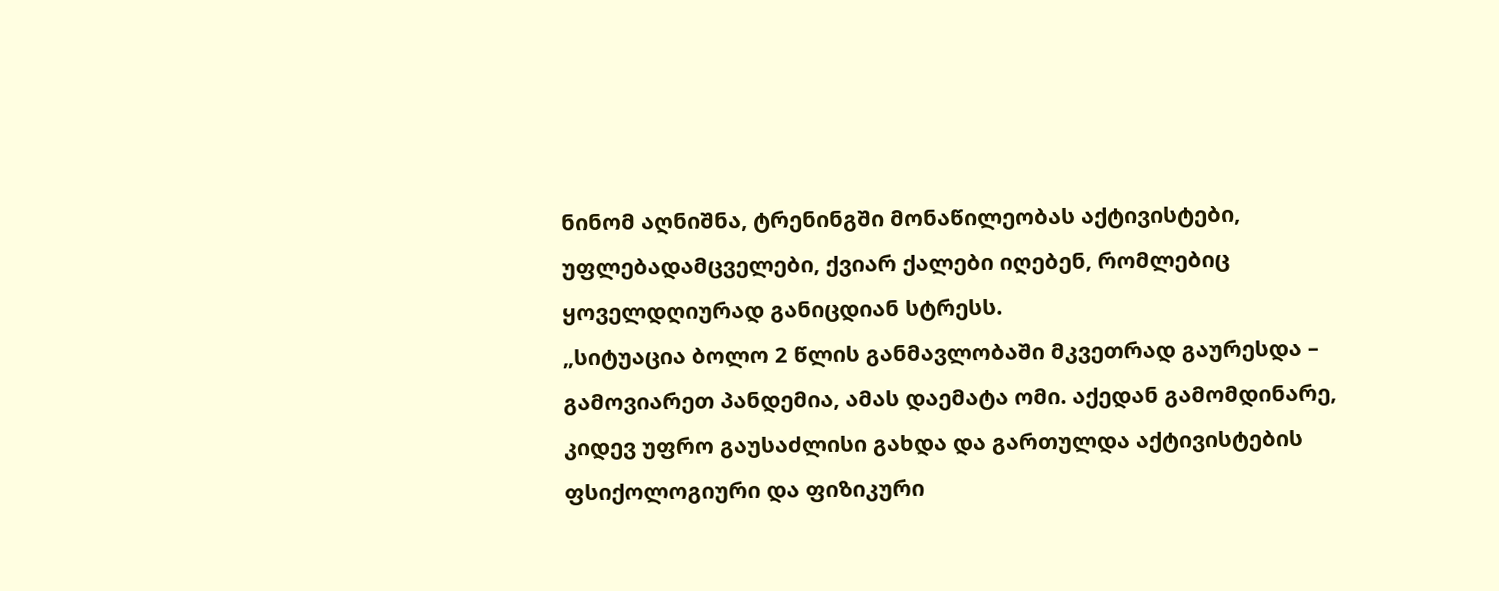ნინომ აღნიშნა, ტრენინგში მონაწილეობას აქტივისტები, უფლებადამცველები, ქვიარ ქალები იღებენ, რომლებიც ყოველდღიურად განიცდიან სტრესს.
„სიტუაცია ბოლო 2 წლის განმავლობაში მკვეთრად გაურესდა – გამოვიარეთ პანდემია, ამას დაემატა ომი. აქედან გამომდინარე, კიდევ უფრო გაუსაძლისი გახდა და გართულდა აქტივისტების ფსიქოლოგიური და ფიზიკური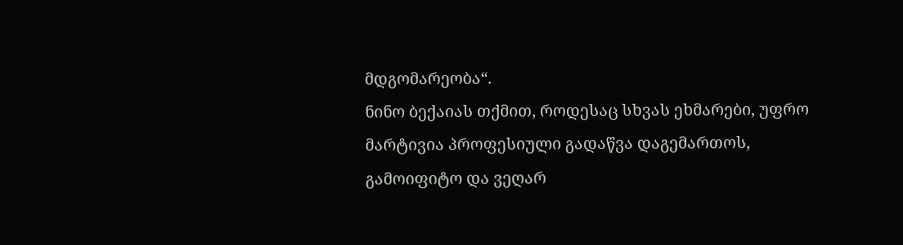მდგომარეობა“.
ნინო ბექაიას თქმით, როდესაც სხვას ეხმარები, უფრო მარტივია პროფესიული გადაწვა დაგემართოს, გამოიფიტო და ვეღარ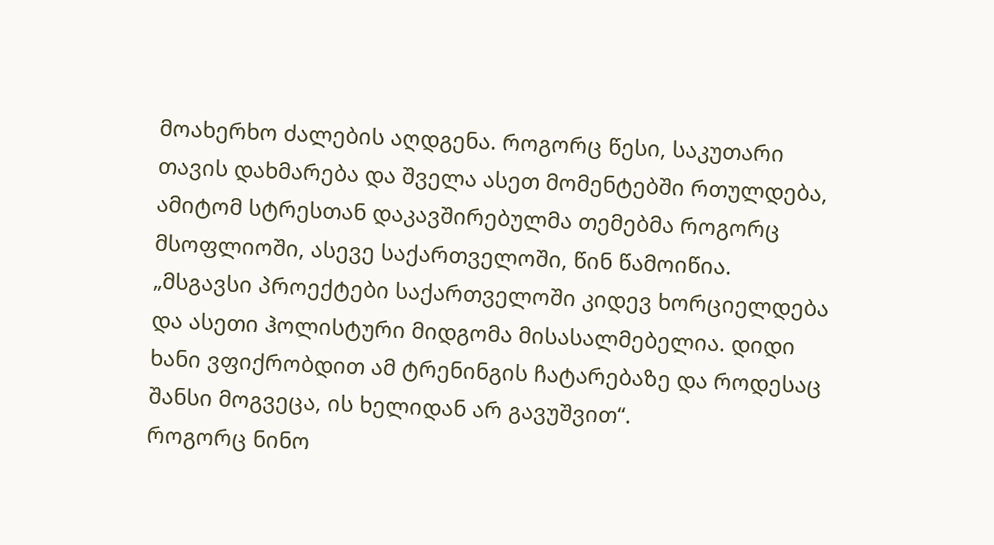მოახერხო ძალების აღდგენა. როგორც წესი, საკუთარი თავის დახმარება და შველა ასეთ მომენტებში რთულდება, ამიტომ სტრესთან დაკავშირებულმა თემებმა როგორც მსოფლიოში, ასევე საქართველოში, წინ წამოიწია.
„მსგავსი პროექტები საქართველოში კიდევ ხორციელდება და ასეთი ჰოლისტური მიდგომა მისასალმებელია. დიდი ხანი ვფიქრობდით ამ ტრენინგის ჩატარებაზე და როდესაც შანსი მოგვეცა, ის ხელიდან არ გავუშვით“.
როგორც ნინო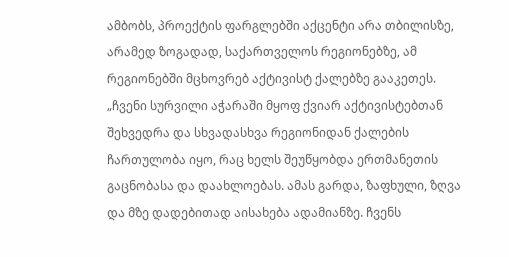ამბობს, პროექტის ფარგლებში აქცენტი არა თბილისზე, არამედ ზოგადად, საქართველოს რეგიონებზე, ამ რეგიონებში მცხოვრებ აქტივისტ ქალებზე გააკეთეს.
„ჩვენი სურვილი აჭარაში მყოფ ქვიარ აქტივისტებთან შეხვედრა და სხვადასხვა რეგიონიდან ქალების ჩართულობა იყო, რაც ხელს შეუწყობდა ერთმანეთის გაცნობასა და დაახლოებას. ამას გარდა, ზაფხული, ზღვა და მზე დადებითად აისახება ადამიანზე. ჩვენს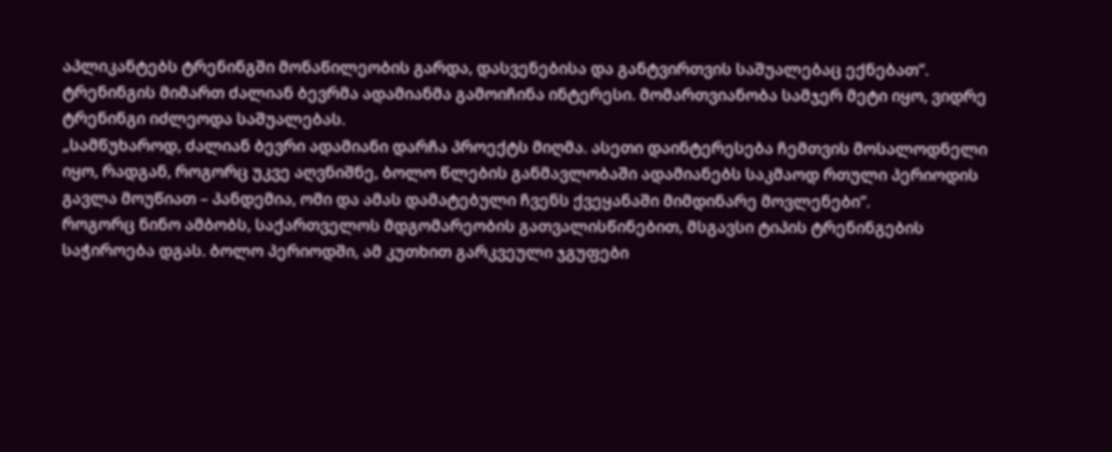აპლიკანტებს ტრენინგში მონაწილეობის გარდა, დასვენებისა და განტვირთვის საშუალებაც ექნებათ“.
ტრენინგის მიმართ ძალიან ბევრმა ადამიანმა გამოიჩინა ინტერესი. მომართვიანობა სამჯერ მეტი იყო, ვიდრე ტრენინგი იძლეოდა საშუალებას.
„სამწუხაროდ, ძალიან ბევრი ადამიანი დარჩა პროექტს მიღმა. ასეთი დაინტერესება ჩემთვის მოსალოდნელი იყო, რადგან, როგორც უკვე აღვნიშნე, ბოლო წლების განმავლობაში ადამიანებს საკმაოდ რთული პერიოდის გავლა მოუწიათ – პანდემია, ომი და ამას დამატებული ჩვენს ქვეყანაში მიმდინარე მოვლენები“.
როგორც ნინო ამბობს, საქართველოს მდგომარეობის გათვალისწინებით, მსგავსი ტიპის ტრენინგების საჭიროება დგას. ბოლო პერიოდში, ამ კუთხით გარკვეული ჯგუფები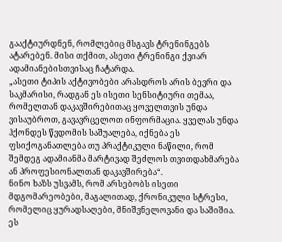გააქტიურდნენ, რომლებიც მსგავს ტრენინგებს ატარებენ. მისი თქმით, ასეთი ტრენინგი ქვიარ ადამიანებისთვისაც ჩატარდა.
„ასეთი ტიპის აქტივობები არასდროს არის ბევრი და საკმარისი, რადგან ეს ისეთი სენსიტიური თემაა, რომელთან დაკავშირებითაც ყოველთვის უნდა ვისაუბროთ, გავავრცელოთ ინფორმაცია. ყველას უნდა ჰქონდეს წვდომის საშუალება, იქნება ეს ფსიქოგანათლება თუ პრაქტიკული ნაწილი, რომ შემდეგ ადამიანმა მარტივად შეძლოს თვითდახმარება ან პროფესიონალთან დაკავშირება“.
ნინო ხაზს უსვამს, რომ არსებობს ისეთი მდგომარეობები, მაგალითად, ქრონიკული სტრესი, რომელიც ყურადსაღები, მნიშვნელოვანი და საშიშია. ეს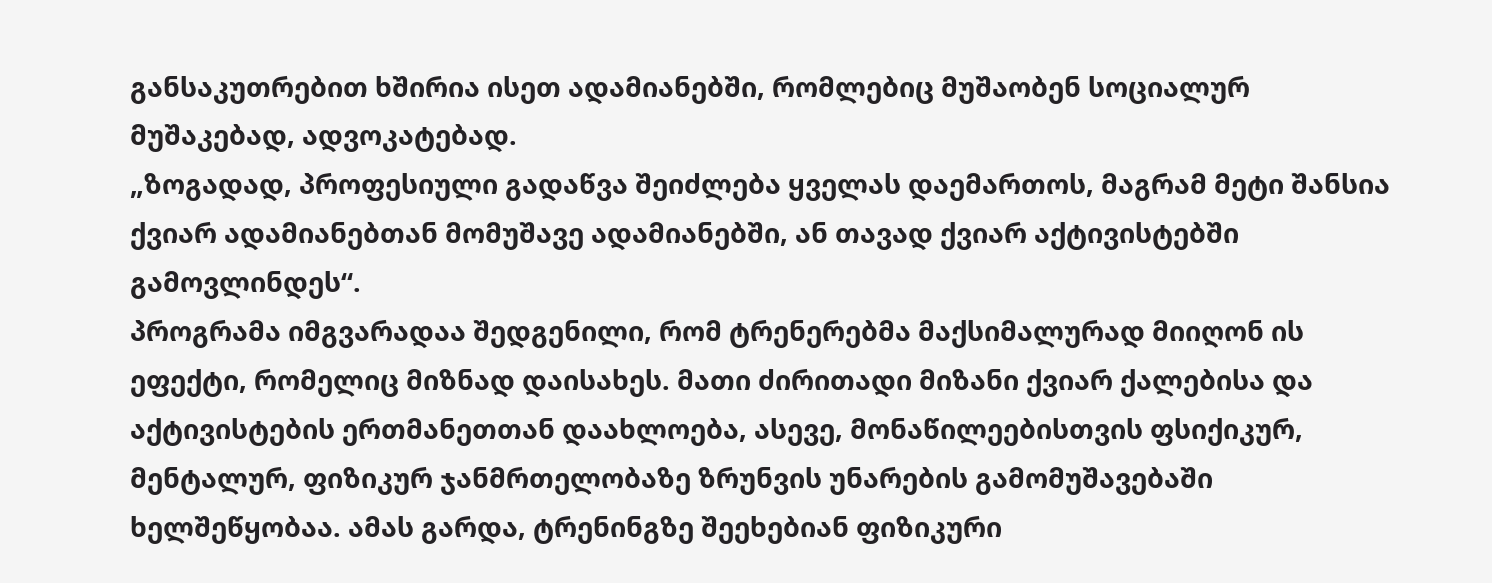განსაკუთრებით ხშირია ისეთ ადამიანებში, რომლებიც მუშაობენ სოციალურ მუშაკებად, ადვოკატებად.
„ზოგადად, პროფესიული გადაწვა შეიძლება ყველას დაემართოს, მაგრამ მეტი შანსია ქვიარ ადამიანებთან მომუშავე ადამიანებში, ან თავად ქვიარ აქტივისტებში გამოვლინდეს“.
პროგრამა იმგვარადაა შედგენილი, რომ ტრენერებმა მაქსიმალურად მიიღონ ის ეფექტი, რომელიც მიზნად დაისახეს. მათი ძირითადი მიზანი ქვიარ ქალებისა და აქტივისტების ერთმანეთთან დაახლოება, ასევე, მონაწილეებისთვის ფსიქიკურ, მენტალურ, ფიზიკურ ჯანმრთელობაზე ზრუნვის უნარების გამომუშავებაში ხელშეწყობაა. ამას გარდა, ტრენინგზე შეეხებიან ფიზიკური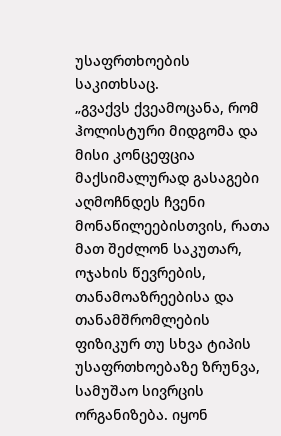უსაფრთხოების საკითხსაც.
„გვაქვს ქვეამოცანა, რომ ჰოლისტური მიდგომა და მისი კონცეფცია მაქსიმალურად გასაგები აღმოჩნდეს ჩვენი მონაწილეებისთვის, რათა მათ შეძლონ საკუთარ, ოჯახის წევრების, თანამოაზრეებისა და თანამშრომლების ფიზიკურ თუ სხვა ტიპის უსაფრთხოებაზე ზრუნვა, სამუშაო სივრცის ორგანიზება. იყონ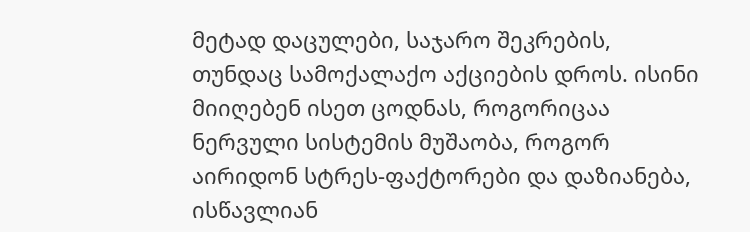მეტად დაცულები, საჯარო შეკრების, თუნდაც სამოქალაქო აქციების დროს. ისინი მიიღებენ ისეთ ცოდნას, როგორიცაა ნერვული სისტემის მუშაობა, როგორ აირიდონ სტრეს-ფაქტორები და დაზიანება, ისწავლიან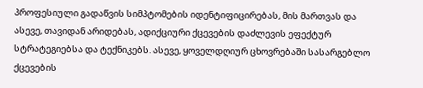პროფესიული გადაწვის სიმპტომების იდენტიფიცირებას, მის მართვას და ასევე, თავიდან არიდებას, ადიქციური ქცევების დაძლევის ეფექტურ სტრატეგიებსა და ტექნიკებს. ასევე, ყოველდღიურ ცხოვრებაში სასარგებლო ქცევების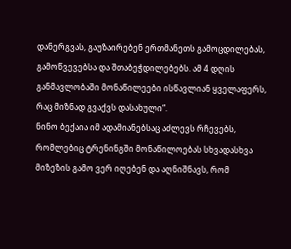დანერგვას, გაუზაირებენ ერთმანეთს გამოცდილებას, გამოწვევებსა და შთაბეჭდილებებს. ამ 4 დღის განმავლობაში მონაწილეები ისწავლიან ყველაფერს, რაც მიზნად გვაქვს დასახული“.
ნინო ბექაია იმ ადამიანებსაც აძლევს რჩევებს, რომლებიც ტრენინგში მონაწილოებას სხვადასხვა მიზეზის გამო ვერ იღებენ და აღნიშნავს, რომ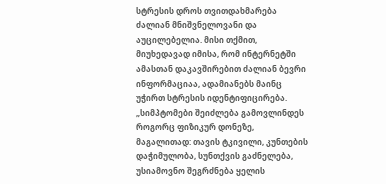სტრესის დროს თვითდახმარება ძალიან მნიშვნელოვანი და აუცილებელია. მისი თქმით, მიუხედავად იმისა, რომ ინტერნეტში ამასთან დაკავშირებით ძალიან ბევრი ინფორმაციაა, ადამიანებს მაინც უჭირთ სტრესის იდენტიფიცირება.
„სიმპტომები შეიძლება გამოვლინდეს როგორც ფიზიკურ დონეზე, მაგალითად: თავის ტკივილი, კუნთების დაჭიმულობა, სუნთქვის გაძნელება, უსიამოვნო შეგრძნება ყელის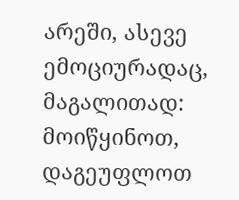არეში, ასევე ემოციურადაც, მაგალითად: მოიწყინოთ, დაგეუფლოთ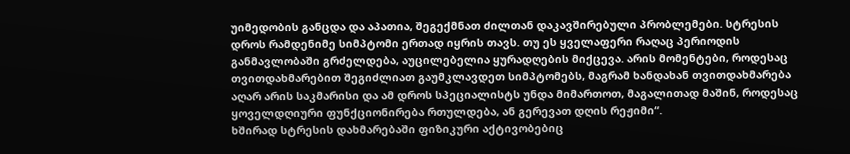უიმედობის განცდა და აპათია, შეგექმნათ ძილთან დაკავშირებული პრობლემები. სტრესის დროს რამდენიმე სიმპტომი ერთად იყრის თავს. თუ ეს ყველაფერი რაღაც პერიოდის განმავლობაში გრძელდება, აუცილებელია ყურადღების მიქცევა. არის მომენტები, როდესაც თვითდახმარებით შეგიძლიათ გაუმკლავდეთ სიმპტომებს, მაგრამ ხანდახან თვითდახმარება აღარ არის საკმარისი და ამ დროს სპეციალისტს უნდა მიმართოთ, მაგალითად მაშინ, როდესაც ყოველდღიური ფუნქციონირება რთულდება, ან გერევათ დღის რეჟიმი“.
ხშირად სტრესის დახმარებაში ფიზიკური აქტივობებიც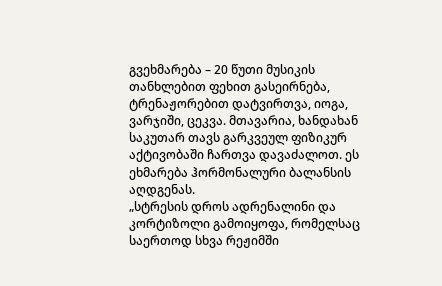გვეხმარება – 20 წუთი მუსიკის თანხლებით ფეხით გასეირნება, ტრენაჟორებით დატვირთვა, იოგა, ვარჯიში, ცეკვა. მთავარია, ხანდახან საკუთარ თავს გარკვეულ ფიზიკურ აქტივობაში ჩართვა დავაძალოთ. ეს ეხმარება ჰორმონალური ბალანსის აღდგენას.
„სტრესის დროს ადრენალინი და კორტიზოლი გამოიყოფა, რომელსაც საერთოდ სხვა რეჟიმში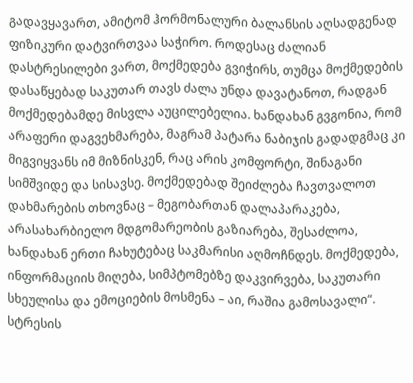გადავყავართ, ამიტომ ჰორმონალური ბალანსის აღსადგენად ფიზიკური დატვირთვაა საჭირო. როდესაც ძალიან დასტრესილები ვართ, მოქმედება გვიჭირს, თუმცა მოქმედების დასაწყებად საკუთარ თავს ძალა უნდა დავატანოთ, რადგან მოქმედებამდე მისვლა აუცილებელია. ხანდახან გვგონია, რომ არაფერი დაგვეხმარება, მაგრამ პატარა ნაბიჯის გადადგმაც კი მიგვიყვანს იმ მიზნისკენ, რაც არის კომფორტი, შინაგანი სიმშვიდე და სისავსე. მოქმედებად შეიძლება ჩავთვალოთ დახმარების თხოვნაც – მეგობართან დალაპარაკება, არასახარბიელო მდგომარეობის გაზიარება, შესაძლოა, ხანდახან ერთი ჩახუტებაც საკმარისი აღმოჩნდეს. მოქმედება, ინფორმაციის მიღება, სიმპტომებზე დაკვირვება, საკუთარი სხეულისა და ემოციების მოსმენა – აი, რაშია გამოსავალი“.
სტრესის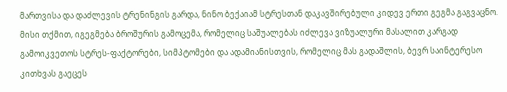მართვისა და დაძლევის ტრენინგის გარდა, ნინო ბექაიამ სტრესთან დაკავშირებული კიდევ ერთი გეგმა გაგვაცნო. მისი თქმით, იგეგმება ბროშურის გამოცემა, რომელიც საშუალებას იძლევა ვიზუალური მასალით კარგად გამოიკვეთოს სტრეს-ფაქტორები, სიმპტომები და ადამიანისთვის, რომელიც მას გადაშლის, ბევრ საინტერესო კითხვას გაეცეს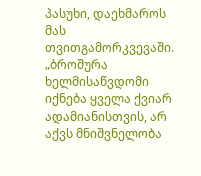პასუხი, დაეხმაროს მას თვითგამორკვევაში.
„ბროშურა ხელმისაწვდომი იქნება ყველა ქვიარ ადამიანისთვის, არ აქვს მნიშვნელობა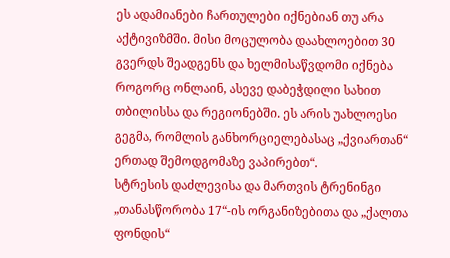ეს ადამიანები ჩართულები იქნებიან თუ არა აქტივიზმში. მისი მოცულობა დაახლოებით 30 გვერდს შეადგენს და ხელმისაწვდომი იქნება როგორც ონლაინ, ასევე დაბეჭდილი სახით თბილისსა და რეგიონებში. ეს არის უახლოესი გეგმა, რომლის განხორციელებასაც „ქვიართან“ ერთად შემოდგომაზე ვაპირებთ“.
სტრესის დაძლევისა და მართვის ტრენინგი „თანასწორობა 17“-ის ორგანიზებითა და „ქალთა ფონდის“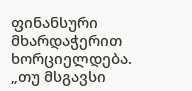ფინანსური მხარდაჭერით ხორციელდება.
„თუ მსგავსი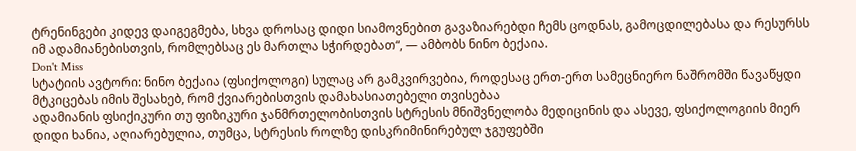ტრენინგები კიდევ დაიგეგმება, სხვა დროსაც დიდი სიამოვნებით გავაზიარებდი ჩემს ცოდნას, გამოცდილებასა და რესურსს იმ ადამიანებისთვის, რომლებსაც ეს მართლა სჭირდებათ“, — ამბობს ნინო ბექაია.
Don't Miss
სტატიის ავტორი: ნინო ბექაია (ფსიქოლოგი) სულაც არ გამკვირვებია, როდესაც ერთ-ერთ სამეცნიერო ნაშრომში წავაწყდი მტკიცებას იმის შესახებ, რომ ქვიარებისთვის დამახასიათებელი თვისებაა
ადამიანის ფსიქიკური თუ ფიზიკური ჯანმრთელობისთვის სტრესის მნიშვნელობა მედიცინის და ასევე, ფსიქოლოგიის მიერ დიდი ხანია, აღიარებულია, თუმცა, სტრესის როლზე დისკრიმინირებულ ჯგუფებში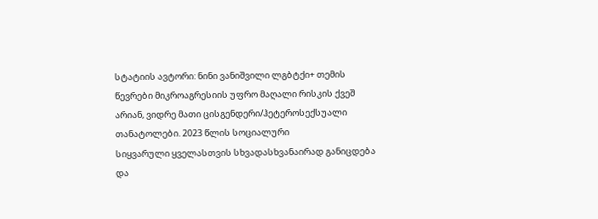სტატიის ავტორი: ნინი ვანიშვილი ლგბტქი+ თემის წევრები მიკროაგრესიის უფრო მაღალი რისკის ქვეშ არიან, ვიდრე მათი ცისგენდერი/ჰეტეროსექსუალი თანატოლები. 2023 წლის სოციალური
სიყვარული ყველასთვის სხვადასხვანაირად განიცდება და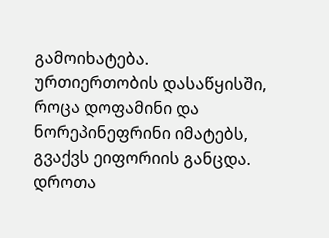გამოიხატება. ურთიერთობის დასაწყისში, როცა დოფამინი და ნორეპინეფრინი იმატებს, გვაქვს ეიფორიის განცდა. დროთა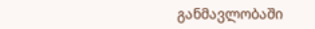განმავლობაში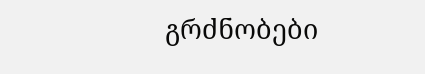გრძნობები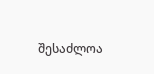შესაძლოა